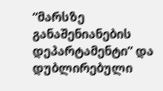“მარსზე განაშენიანების დეპარტამენტი” და დუბლირებული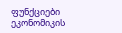ფუნქციები ეკონომიკის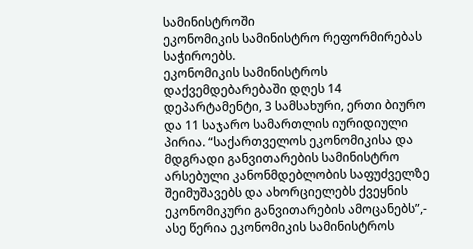სამინისტროში
ეკონომიკის სამინისტრო რეფორმირებას საჭიროებს.
ეკონომიკის სამინისტროს დაქვემდებარებაში დღეს 14 დეპარტამენტი, 3 სამსახური, ერთი ბიურო და 11 საჯარო სამართლის იურიდიული პირია. “საქართველოს ეკონომიკისა და მდგრადი განვითარების სამინისტრო არსებული კანონმდებლობის საფუძველზე შეიმუშავებს და ახორციელებს ქვეყნის ეკონომიკური განვითარების ამოცანებს”,- ასე წერია ეკონომიკის სამინისტროს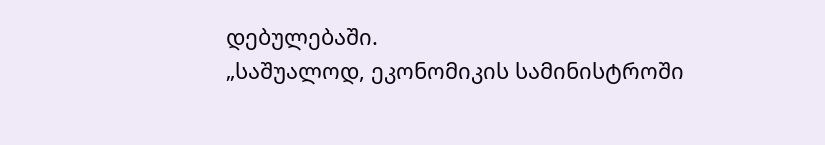დებულებაში.
„საშუალოდ, ეკონომიკის სამინისტროში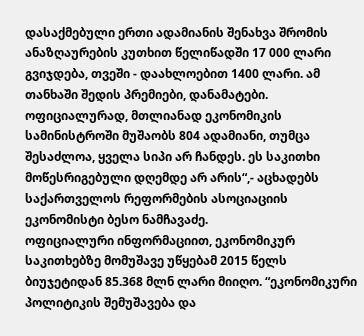დასაქმებული ერთი ადამიანის შენახვა შრომის ანაზღაურების კუთხით წელიწადში 17 000 ლარი გვიჯდება, თვეში - დაახლოებით 1400 ლარი. ამ თანხაში შედის პრემიები, დანამატები. ოფიციალურად, მთლიანად ეკონომიკის სამინისტროში მუშაობს 804 ადამიანი, თუმცა შესაძლოა, ყველა სიპი არ ჩანდეს. ეს საკითხი მოწესრიგებული დღემდე არ არის“,- აცხადებს საქართველოს რეფორმების ასოციაციის ეკონომისტი ბესო ნამჩავაძე.
ოფიციალური ინფორმაციით, ეკონომიკურ საკითხებზე მომუშავე უწყებამ 2015 წელს ბიუჯეტიდან 85.368 მლნ ლარი მიიღო. “ეკონომიკური პოლიტიკის შემუშავება და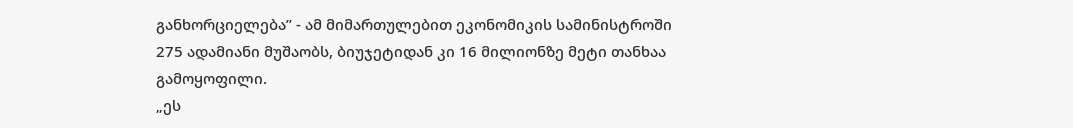განხორციელება” - ამ მიმართულებით ეკონომიკის სამინისტროში 275 ადამიანი მუშაობს, ბიუჯეტიდან კი 16 მილიონზე მეტი თანხაა გამოყოფილი.
„ეს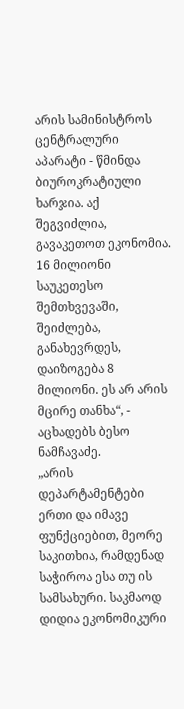არის სამინისტროს ცენტრალური აპარატი - წმინდა ბიუროკრატიული ხარჯია. აქ შეგვიძლია, გავაკეთოთ ეკონომია. 16 მილიონი საუკეთესო შემთხვევაში, შეიძლება, განახევრდეს, დაიზოგება 8 მილიონი. ეს არ არის მცირე თანხა“, - აცხადებს ბესო ნამჩავაძე.
„არის დეპარტამენტები ერთი და იმავე ფუნქციებით, მეორე საკითხია, რამდენად საჭიროა ესა თუ ის სამსახური. საკმაოდ დიდია ეკონომიკური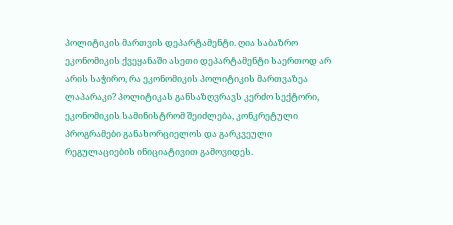პოლიტიკის მართვის დეპარტამენტი. ღია საბაზრო ეკონომიკის ქვეყანაში ასეთი დეპარტამენტი საერთოდ არ არის საჭირო, რა ეკონომიკის პოლიტიკის მართვაზეა ლაპარაკი? პოლიტიკას განსაზღვრავს კერძო სექტორი, ეკონომიკის სამინისტრომ შეიძლება, კონკრეტული პროგრამები განახორციელოს და გარკვეული რეგულაციების ინიციატივით გამოვიდეს.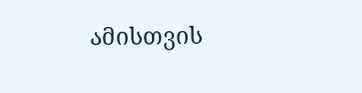ამისთვის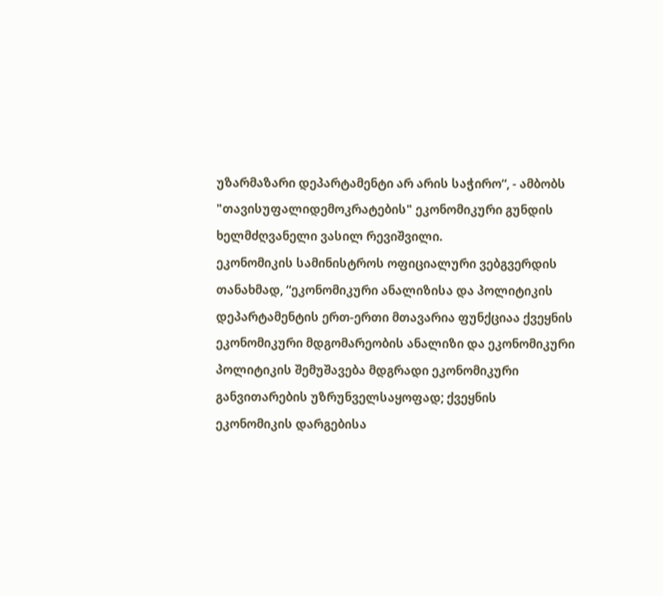უზარმაზარი დეპარტამენტი არ არის საჭირო“, - ამბობს "თავისუფალიდემოკრატების" ეკონომიკური გუნდის ხელმძღვანელი ვასილ რევიშვილი.
ეკონომიკის სამინისტროს ოფიციალური ვებგვერდის თანახმად, “ეკონომიკური ანალიზისა და პოლიტიკის დეპარტამენტის ერთ-ერთი მთავარია ფუნქციაა ქვეყნის ეკონომიკური მდგომარეობის ანალიზი და ეკონომიკური პოლიტიკის შემუშავება მდგრადი ეკონომიკური განვითარების უზრუნველსაყოფად; ქვეყნის ეკონომიკის დარგებისა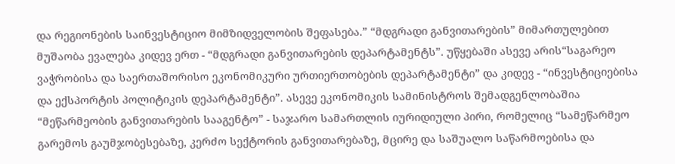და რეგიონების საინვესტიციო მიმზიდველობის შეფასება.” “მდგრადი განვითარების” მიმართულებით მუშაობა ევალება კიდევ ერთ - “მდგრადი განვითარების დეპარტამენტს”. უწყებაში ასევე არის“საგარეო ვაჭრობისა და საერთაშორისო ეკონომიკური ურთიერთობების დეპარტამენტი” და კიდევ - “ინვესტიციებისა და ექსპორტის პოლიტიკის დეპარტამენტი”. ასევე ეკონომიკის სამინისტროს შემადგენლობაშია “მეწარმეობის განვითარების სააგენტო” - საჯარო სამართლის იურიდიული პირი, რომელიც “სამეწარმეო გარემოს გაუმჯობესებაზე, კერძო სექტორის განვითარებაზე, მცირე და საშუალო საწარმოებისა და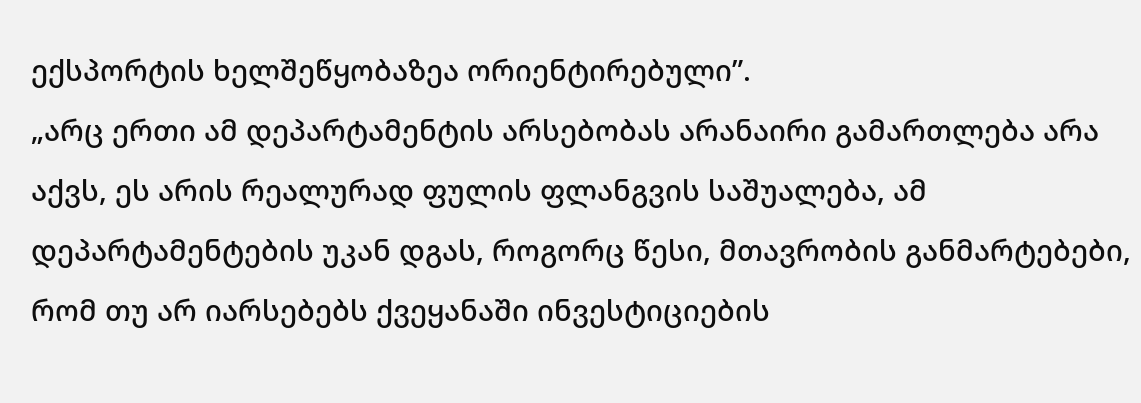ექსპორტის ხელშეწყობაზეა ორიენტირებული”.
„არც ერთი ამ დეპარტამენტის არსებობას არანაირი გამართლება არა აქვს, ეს არის რეალურად ფულის ფლანგვის საშუალება, ამ დეპარტამენტების უკან დგას, როგორც წესი, მთავრობის განმარტებები, რომ თუ არ იარსებებს ქვეყანაში ინვესტიციების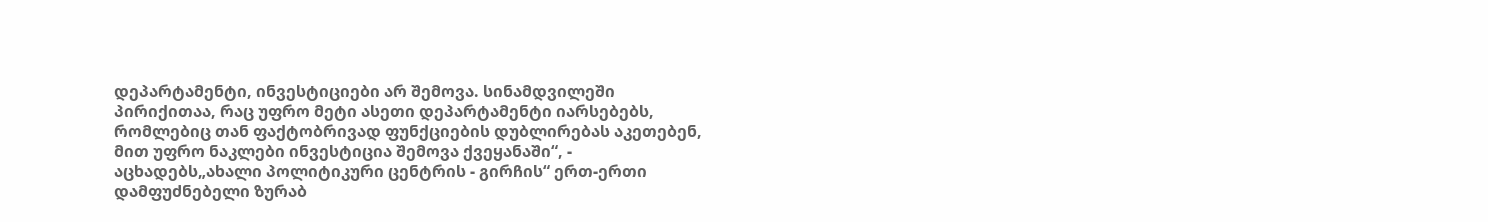დეპარტამენტი, ინვესტიციები არ შემოვა. სინამდვილეში პირიქითაა, რაც უფრო მეტი ასეთი დეპარტამენტი იარსებებს, რომლებიც თან ფაქტობრივად ფუნქციების დუბლირებას აკეთებენ, მით უფრო ნაკლები ინვესტიცია შემოვა ქვეყანაში“, - აცხადებს„ახალი პოლიტიკური ცენტრის - გირჩის“ ერთ-ერთი დამფუძნებელი ზურაბ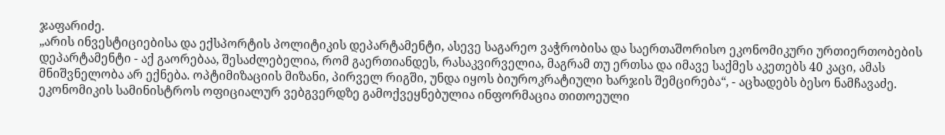ჯაფარიძე.
„არის ინვესტიციებისა და ექსპორტის პოლიტიკის დეპარტამენტი, ასევე საგარეო ვაჭრობისა და საერთაშორისო ეკონომიკური ურთიერთობების დეპარტამენტი - აქ გაორებაა, შესაძლებელია, რომ გაერთიანდეს, რასაკვირველია, მაგრამ თუ ერთსა და იმავე საქმეს აკეთებს 40 კაცი, ამას მნიშვნელობა არ ექნება. ოპტიმიზაციის მიზანი, პირველ რიგში, უნდა იყოს ბიუროკრატიული ხარჯის შემცირება“, - აცხადებს ბესო ნამჩავაძე.
ეკონომიკის სამინისტროს ოფიციალურ ვებგვერდზე გამოქვეყნებულია ინფორმაცია თითოეული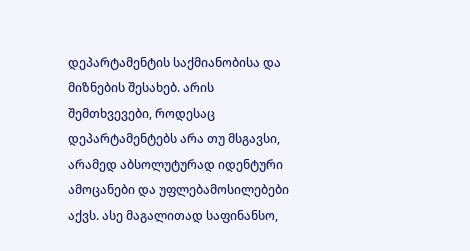დეპარტამენტის საქმიანობისა და მიზნების შესახებ. არის შემთხვევები, როდესაც დეპარტამენტებს არა თუ მსგავსი, არამედ აბსოლუტურად იდენტური ამოცანები და უფლებამოსილებები აქვს. ასე მაგალითად საფინანსო,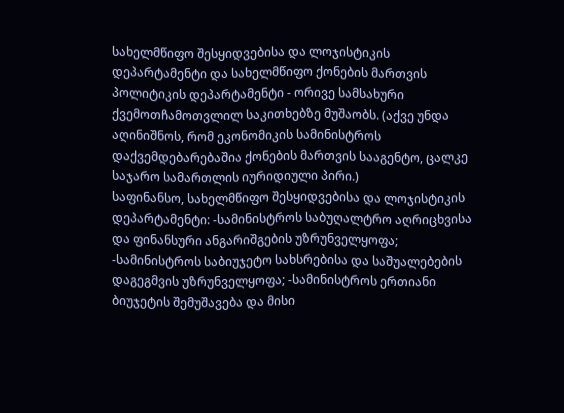სახელმწიფო შესყიდვებისა და ლოჯისტიკის დეპარტამენტი და სახელმწიფო ქონების მართვის პოლიტიკის დეპარტამენტი - ორივე სამსახური ქვემოთჩამოთვლილ საკითხებზე მუშაობს. (აქვე უნდა აღინიშნოს, რომ ეკონომიკის სამინისტროს დაქვემდებარებაშია ქონების მართვის სააგენტო, ცალკე საჯარო სამართლის იურიდიული პირი.)
საფინანსო, სახელმწიფო შესყიდვებისა და ლოჯისტიკის დეპარტამენტი: -სამინისტროს საბუღალტრო აღრიცხვისა და ფინანსური ანგარიშგების უზრუნველყოფა; -სამინისტროს საბიუჯეტო სახსრებისა და საშუალებების დაგეგმვის უზრუნველყოფა; -სამინისტროს ერთიანი ბიუჯეტის შემუშავება და მისი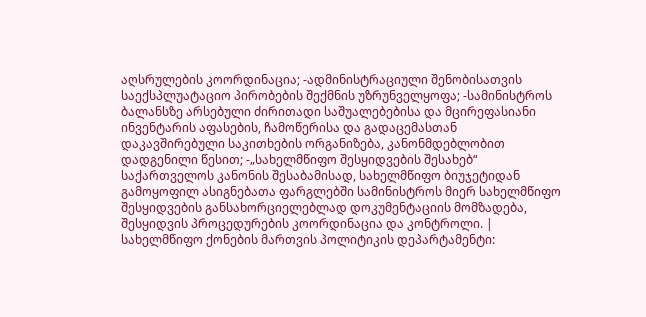აღსრულების კოორდინაცია; -ადმინისტრაციული შენობისათვის საექსპლუატაციო პირობების შექმნის უზრუნველყოფა; -სამინისტროს ბალანსზე არსებული ძირითადი საშუალებებისა და მცირეფასიანი ინვენტარის აფასების, ჩამოწერისა და გადაცემასთან დაკავშირებული საკითხების ორგანიზება, კანონმდებლობით დადგენილი წესით; -„სახელმწიფო შესყიდვების შესახებ“ საქართველოს კანონის შესაბამისად, სახელმწიფო ბიუჯეტიდან გამოყოფილ ასიგნებათა ფარგლებში სამინისტროს მიერ სახელმწიფო შესყიდვების განსახორციელებლად დოკუმენტაციის მომზადება, შესყიდვის პროცედურების კოორდინაცია და კონტროლი. |
სახელმწიფო ქონების მართვის პოლიტიკის დეპარტამენტი: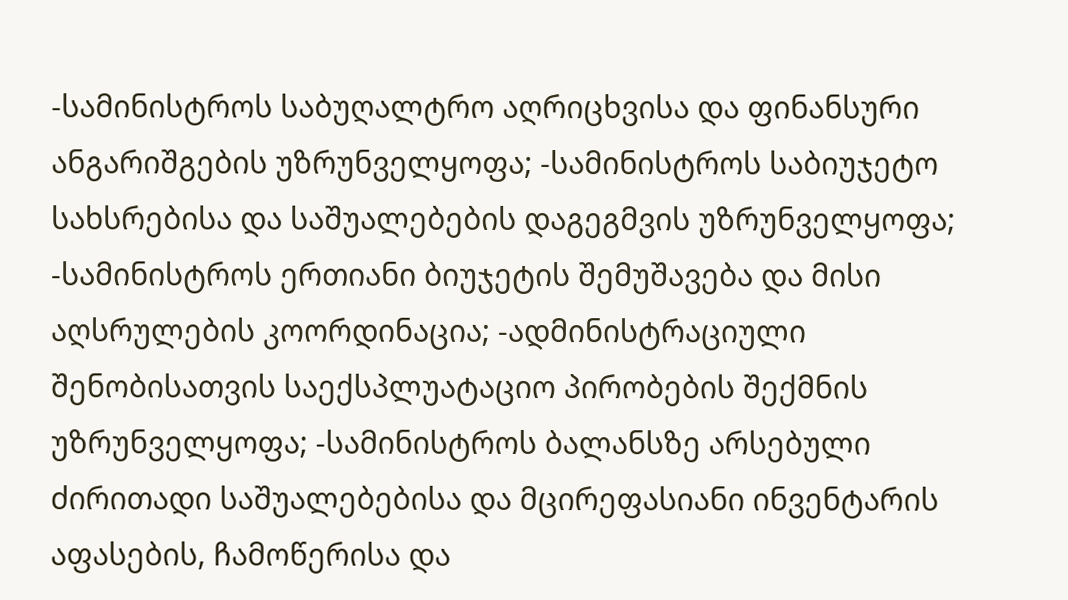-სამინისტროს საბუღალტრო აღრიცხვისა და ფინანსური ანგარიშგების უზრუნველყოფა; -სამინისტროს საბიუჯეტო სახსრებისა და საშუალებების დაგეგმვის უზრუნველყოფა; -სამინისტროს ერთიანი ბიუჯეტის შემუშავება და მისი აღსრულების კოორდინაცია; -ადმინისტრაციული შენობისათვის საექსპლუატაციო პირობების შექმნის უზრუნველყოფა; -სამინისტროს ბალანსზე არსებული ძირითადი საშუალებებისა და მცირეფასიანი ინვენტარის აფასების, ჩამოწერისა და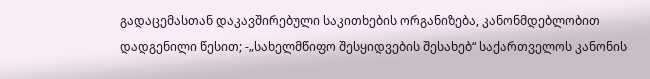გადაცემასთან დაკავშირებული საკითხების ორგანიზება, კანონმდებლობით დადგენილი წესით; -„სახელმწიფო შესყიდვების შესახებ“ საქართველოს კანონის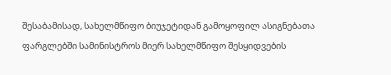შესაბამისად, სახელმწიფო ბიუჯეტიდან გამოყოფილ ასიგნებათა ფარგლებში სამინისტროს მიერ სახელმწიფო შესყიდვების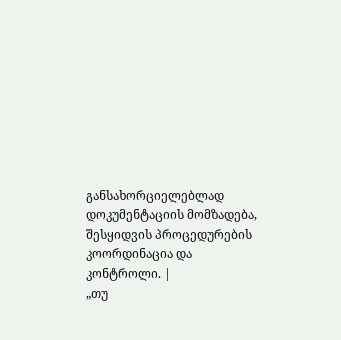განსახორციელებლად დოკუმენტაციის მომზადება, შესყიდვის პროცედურების კოორდინაცია და კონტროლი. |
„თუ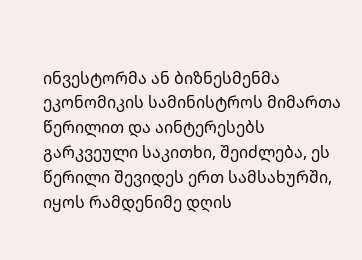ინვესტორმა ან ბიზნესმენმა ეკონომიკის სამინისტროს მიმართა წერილით და აინტერესებს გარკვეული საკითხი, შეიძლება, ეს წერილი შევიდეს ერთ სამსახურში, იყოს რამდენიმე დღის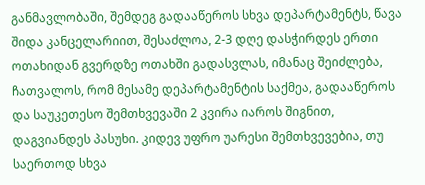განმავლობაში, შემდეგ გადააწეროს სხვა დეპარტამენტს, წავა შიდა კანცელარიით, შესაძლოა, 2-3 დღე დასჭირდეს ერთი ოთახიდან გვერდზე ოთახში გადასვლას, იმანაც შეიძლება, ჩათვალოს, რომ მესამე დეპარტამენტის საქმეა, გადააწეროს და საუკეთესო შემთხვევაში 2 კვირა იაროს შიგნით, დაგვიანდეს პასუხი. კიდევ უფრო უარესი შემთხვევებია, თუ საერთოდ სხვა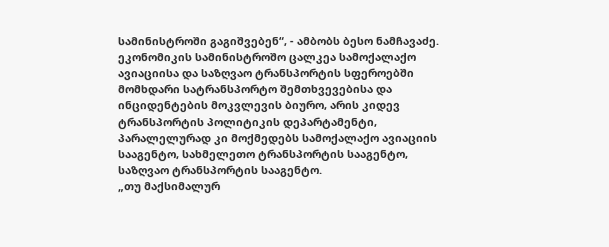სამინისტროში გაგიშვებენ“, - ამბობს ბესო ნამჩავაძე.
ეკონომიკის სამინისტროშო ცალკეა სამოქალაქო ავიაციისა და საზღვაო ტრანსპორტის სფეროებში მომხდარი სატრანსპორტო შემთხვევებისა და ინციდენტების მოკვლევის ბიურო, არის კიდევ ტრანსპორტის პოლიტიკის დეპარტამენტი, პარალელურად კი მოქმედებს სამოქალაქო ავიაციის სააგენტო, სახმელეთო ტრანსპორტის სააგენტო, საზღვაო ტრანსპორტის სააგენტო.
„თუ მაქსიმალურ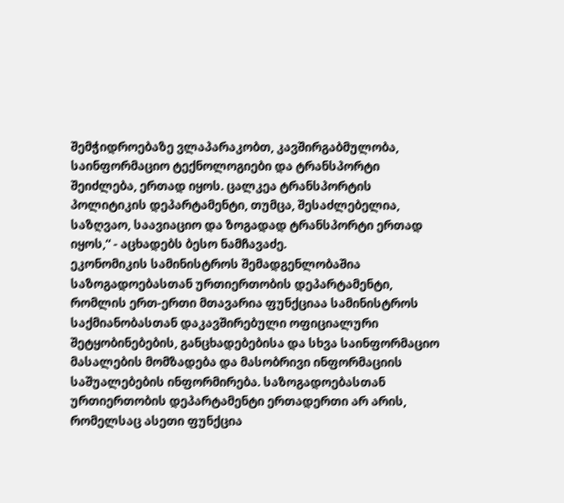შემჭიდროებაზე ვლაპარაკობთ, კავშირგაბმულობა, საინფორმაციო ტექნოლოგიები და ტრანსპორტი შეიძლება, ერთად იყოს. ცალკეა ტრანსპორტის პოლიტიკის დეპარტამენტი, თუმცა, შესაძლებელია, საზღვაო, საავიაციო და ზოგადად ტრანსპორტი ერთად იყოს,“ - აცხადებს ბესო ნამჩავაძე.
ეკონომიკის სამინისტროს შემადგენლობაშია საზოგადოებასთან ურთიერთობის დეპარტამენტი, რომლის ერთ-ერთი მთავარია ფუნქციაა სამინისტროს საქმიანობასთან დაკავშირებული ოფიციალური შეტყობინებების, განცხადებებისა და სხვა საინფორმაციო მასალების მომზადება და მასობრივი ინფორმაციის საშუალებების ინფორმირება. საზოგადოებასთან ურთიერთობის დეპარტამენტი ერთადერთი არ არის, რომელსაც ასეთი ფუნქცია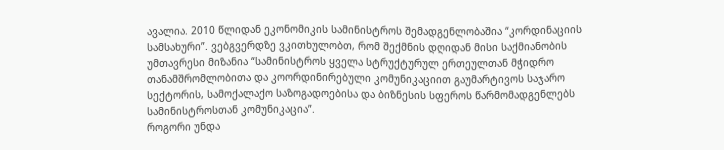ავალია. 2010 წლიდან ეკონომიკის სამინისტროს შემადგენლობაშია “კორდინაციის სამსახური”. ვებგვერდზე ვკითხულობთ, რომ შექმნის დღიდან მისი საქმიანობის უმთავრესი მიზანია “სამინისტროს ყველა სტრუქტურულ ერთეულთან მჭიდრო თანამშრომლობითა და კოორდინირებული კომუნიკაციით გაუმარტივოს საჯარო სექტორის, სამოქალაქო საზოგადოებისა და ბიზნესის სფეროს წარმომადგენლებს სამინისტროსთან კომუნიკაცია”.
როგორი უნდა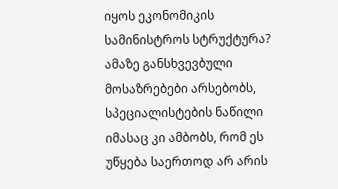იყოს ეკონომიკის სამინისტროს სტრუქტურა? ამაზე განსხვევბული მოსაზრებები არსებობს, სპეციალისტების ნაწილი იმასაც კი ამბობს, რომ ეს უწყება საერთოდ არ არის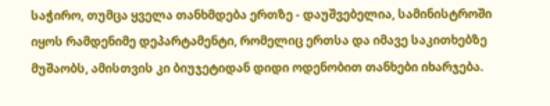საჭირო, თუმცა ყველა თანხმდება ერთზე - დაუშვებელია, სამინისტროში იყოს რამდენიმე დეპარტამენტი, რომელიც ერთსა და იმავე საკითხებზე მუშაობს, ამისთვის კი ბიუჯეტიდან დიდი ოდენობით თანხები იხარჯება.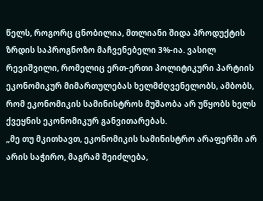წელს, როგორც ცნობილია, მთლიანი შიდა პროდუქტის ზრდის საპროგნოზო მაჩვენებელი 3%-ია. ვასილ რევიშვილი, რომელიც ერთ-ერთი პოლიტიკური პარტიის ეკონომიკურ მიმართულებას ხელმძღვენელობს, ამბობს, რომ ეკონომიკის სამინისტროს მუშაობა არ უწყობს ხელს ქვეყნის ეკონომიკურ განვითარებას.
„მე თუ მკითხავთ, ეკონომიკის სამინისტრო არაფერში არ არის საჭირო, მაგრამ შეიძლება,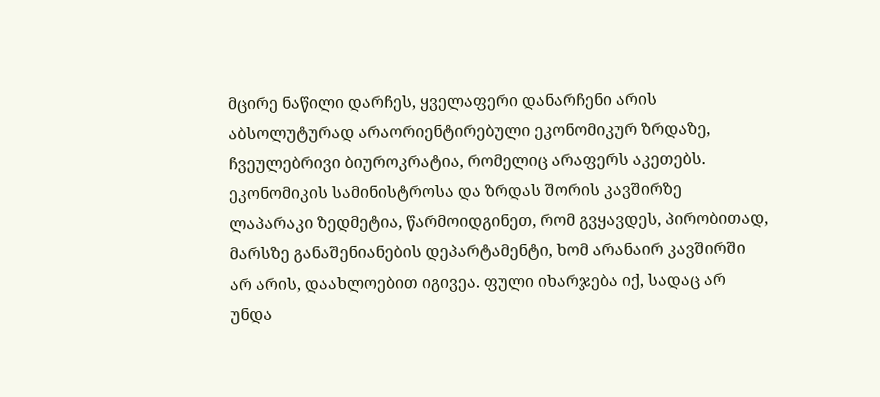მცირე ნაწილი დარჩეს, ყველაფერი დანარჩენი არის აბსოლუტურად არაორიენტირებული ეკონომიკურ ზრდაზე, ჩვეულებრივი ბიუროკრატია, რომელიც არაფერს აკეთებს. ეკონომიკის სამინისტროსა და ზრდას შორის კავშირზე ლაპარაკი ზედმეტია, წარმოიდგინეთ, რომ გვყავდეს, პირობითად, მარსზე განაშენიანების დეპარტამენტი, ხომ არანაირ კავშირში არ არის, დაახლოებით იგივეა. ფული იხარჯება იქ, სადაც არ უნდა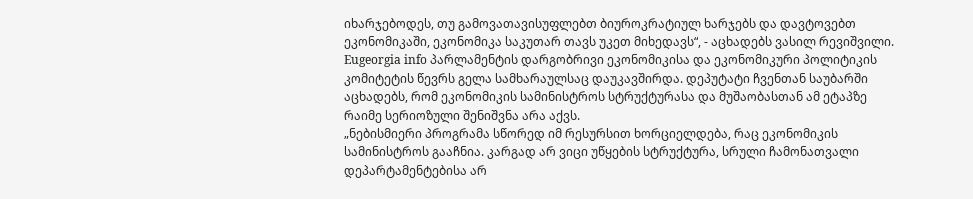იხარჯებოდეს, თუ გამოვათავისუფლებთ ბიუროკრატიულ ხარჯებს და დავტოვებთ ეკონომიკაში, ეკონომიკა საკუთარ თავს უკეთ მიხედავს“, - აცხადებს ვასილ რევიშვილი.
Eugeorgia info პარლამენტის დარგობრივი ეკონომიკისა და ეკონომიკური პოლიტიკის კომიტეტის წევრს გელა სამხარაულსაც დაუკავშირდა. დეპუტატი ჩვენთან საუბარში აცხადებს, რომ ეკონომიკის სამინისტროს სტრუქტურასა და მუშაობასთან ამ ეტაპზე რაიმე სერიოზული შენიშვნა არა აქვს.
„ნებისმიერი პროგრამა სწორედ იმ რესურსით ხორციელდება, რაც ეკონომიკის სამინისტროს გააჩნია. კარგად არ ვიცი უწყების სტრუქტურა, სრული ჩამონათვალი დეპარტამენტებისა არ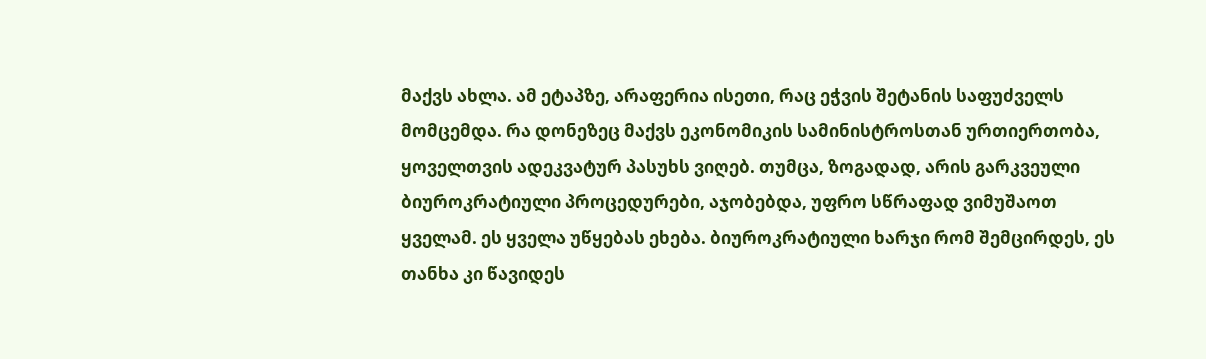მაქვს ახლა. ამ ეტაპზე, არაფერია ისეთი, რაც ეჭვის შეტანის საფუძველს მომცემდა. რა დონეზეც მაქვს ეკონომიკის სამინისტროსთან ურთიერთობა, ყოველთვის ადეკვატურ პასუხს ვიღებ. თუმცა, ზოგადად, არის გარკვეული ბიუროკრატიული პროცედურები, აჯობებდა, უფრო სწრაფად ვიმუშაოთ ყველამ. ეს ყველა უწყებას ეხება. ბიუროკრატიული ხარჯი რომ შემცირდეს, ეს თანხა კი წავიდეს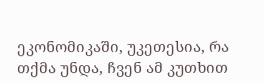ეკონომიკაში, უკეთესია, რა თქმა უნდა, ჩვენ ამ კუთხით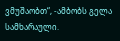ვმუშაობთ“, -ამბობს გელა სამხარაული.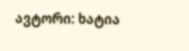ავტორი: ხატია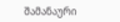შამანაური